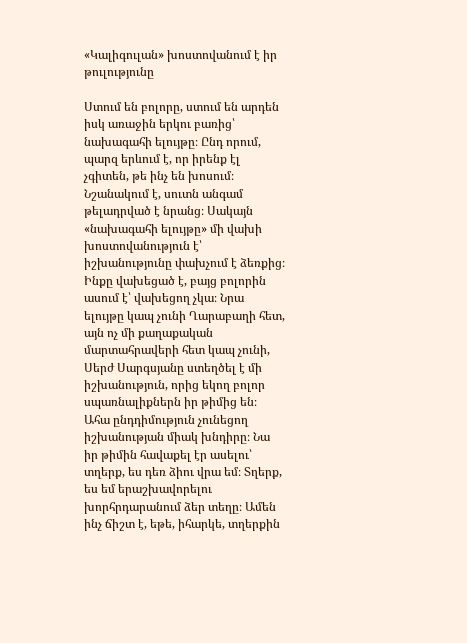«Կալիգուլան» խոստովանում է իր թուլությունը

Ստում են բոլորը, ստում են արդեն իսկ առաջին երկու բառից՝ նախագահի ելույթը։ Ընդ որում, պարզ երևում է, որ իրենք էլ չգիտեն, թե ինչ են խոսում։ Նշանակում է, սուտն անգամ թելադրված է նրանց։ Սակայն «նախագահի ելույթը» մի վախի խոստովանություն է՝ իշխանությունը փախչում է ձեռքից։ Ինքը վախեցած է, բայց բոլորին ասում է՝ վախեցող չկա։ Նրա ելույթը կապ չունի Ղարաբաղի հետ, այն ոչ մի քաղաքական մարտահրավերի հետ կապ չունի, Սերժ Սարգսյանը ստեղծել է մի իշխանություն, որից եկող բոլոր սպառնալիքներն իր թիմից են։
Ահա ընդդիմություն չունեցող իշխանության միակ խնդիրը։ Նա իր թիմին հավաքել էր ասելու՝ տղերք, ես դեռ ձիու վրա եմ։ Տղերք, ես եմ երաշխավորելու խորհրդարանում ձեր տեղը։ Ամեն ինչ ճիշտ է, եթե, իհարկե, տղերքին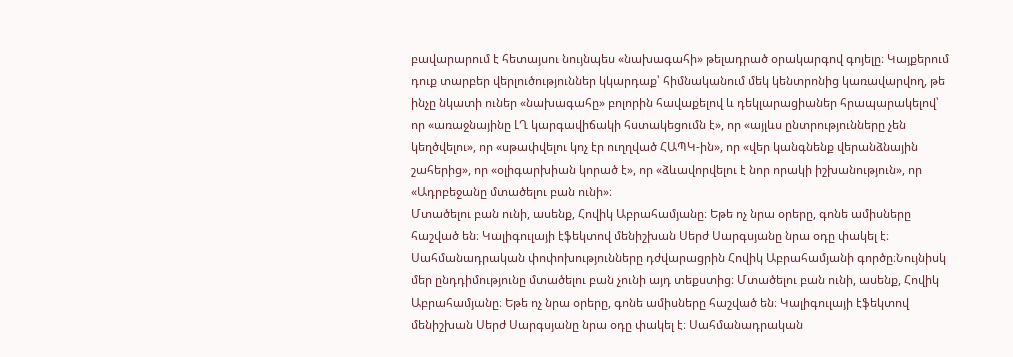բավարարում է հետայսու նույնպես «նախագահի» թելադրած օրակարգով գոյելը։ Կայքերում դուք տարբեր վերլուծություններ կկարդաք՝ հիմնականում մեկ կենտրոնից կառավարվող, թե ինչը նկատի ուներ «նախագահը» բոլորին հավաքելով և դեկլարացիաներ հրապարակելով՝ որ «առաջնայինը ԼՂ կարգավիճակի հստակեցումն է», որ «այլևս ընտրությունները չեն կեղծվելու», որ «սթափվելու կոչ էր ուղղված ՀԱՊԿ-ին», որ «վեր կանգնենք վերանձնային շահերից», որ «օլիգարխիան կորած է», որ «ձևավորվելու է նոր որակի իշխանություն», որ «Ադրբեջանը մտածելու բան ունի»։
Մտածելու բան ունի, ասենք, Հովիկ Աբրահամյանը։ Եթե ոչ նրա օրերը, գոնե ամիսները հաշված են։ Կալիգուլայի էֆեկտով մենիշխան Սերժ Սարգսյանը նրա օդը փակել է։ Սահմանադրական փոփոխությունները դժվարացրին Հովիկ Աբրահամյանի գործը։Նույնիսկ մեր ընդդիմությունը մտածելու բան չունի այդ տեքստից։ Մտածելու բան ունի, ասենք, Հովիկ Աբրահամյանը։ Եթե ոչ նրա օրերը, գոնե ամիսները հաշված են։ Կալիգուլայի էֆեկտով մենիշխան Սերժ Սարգսյանը նրա օդը փակել է։ Սահմանադրական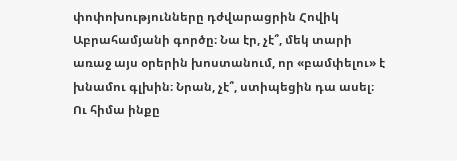փոփոխությունները դժվարացրին Հովիկ Աբրահամյանի գործը։ Նա էր, չէ՞, մեկ տարի առաջ այս օրերին խոստանում, որ «բամփելու» է խնամու գլխին։ Նրան, չէ՞, ստիպեցին դա ասել։ Ու հիմա ինքը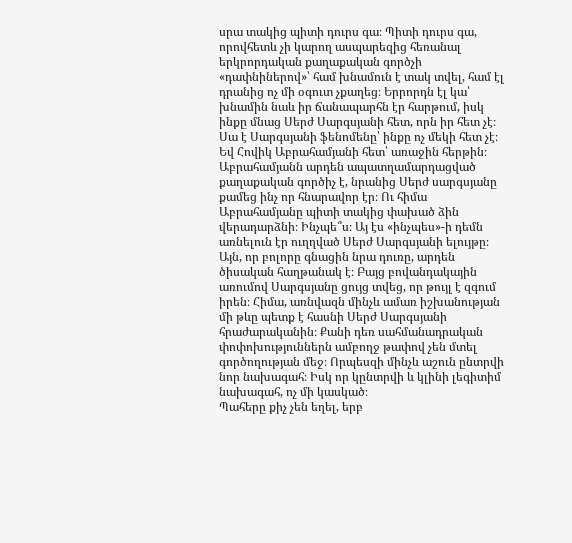սրա տակից պիտի դուրս գա։ Պիտի դուրս գա, որովհետև չի կարող ասպարեզից հեռանալ երկրորդական քաղաքական գործչի «դափնիներով»՝ համ խնամուն է տակ տվել, համ էլ դրանից ոչ մի օգուտ չքաղեց։ Երրորդն էլ կա՝ խնամին նաև իր ճանապարհն էր հարթում, իսկ ինքը մնաց Սերժ Սարգսյանի հետ, որն իր հետ չէ։ Սա է Սարգսյանի ֆենոմենը՝ ինքը ոչ մեկի հետ չէ։ Եվ Հովիկ Աբրահամյանի հետ՝ առաջին հերթին։ Աբրահամյանն արդեն ապատղամարդացված քաղաքական գործիչ է, նրանից Սերժ սարգսյանը քամեց ինչ որ հնարավոր էր։ Ու հիմա Աբրահամյանը պիտի տակից փախած ձին վերադարձնի։ Ինչպե՞ս։ Այ էս «ինչպես»-ի դեմն առնելուն էր ուղղված Սերժ Սարգսյանի ելույթը։ Այն, որ բոլորը գնացին նրա դուռը, արդեն ծիսական հաղթանակ է։ Բայց բովանդակային առումով Սարգսյանը ցույց տվեց, որ թույլ է զգում իրեն։ Հիմա, առնվազն մինչև ամառ իշխանության մի թևը պետք է հասնի Սերժ Սարգսյանի հրաժարականին։ Քանի դեռ սահմանադրական փոփոխություններն ամբողջ թափով չեն մտել գործողության մեջ։ Որպեսզի մինչև աշուն ընտրվի նոր նախագահ։ Իսկ որ կընտրվի և կլինի լեգիտիմ նախագահ, ոչ մի կասկած։
Պահերը քիչ չեն եղել, երբ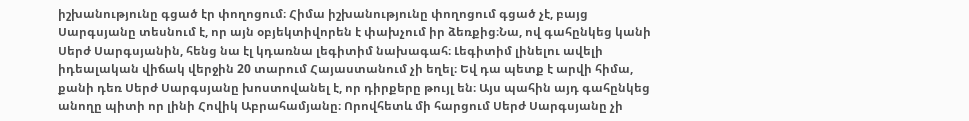իշխանությունը գցած էր փողոցում։ Հիմա իշխանությունը փողոցում գցած չէ, բայց Սարգսյանը տեսնում է, որ այն օբյեկտիվորեն է փախչում իր ձեռքից։Նա, ով գահընկեց կանի Սերժ Սարգսյանին, հենց նա էլ կդառնա լեգիտիմ նախագահ։ Լեգիտիմ լինելու ավելի իդեալական վիճակ վերջին 20 տարում Հայաստանում չի եղել։ Եվ դա պետք է արվի հիմա, քանի դեռ Սերժ Սարգսյանը խոստովանել է, որ դիրքերը թույլ են։ Այս պահին այդ գահընկեց անողը պիտի որ լինի Հովիկ Աբրահամյանը։ Որովհետև մի հարցում Սերժ Սարգսյանը չի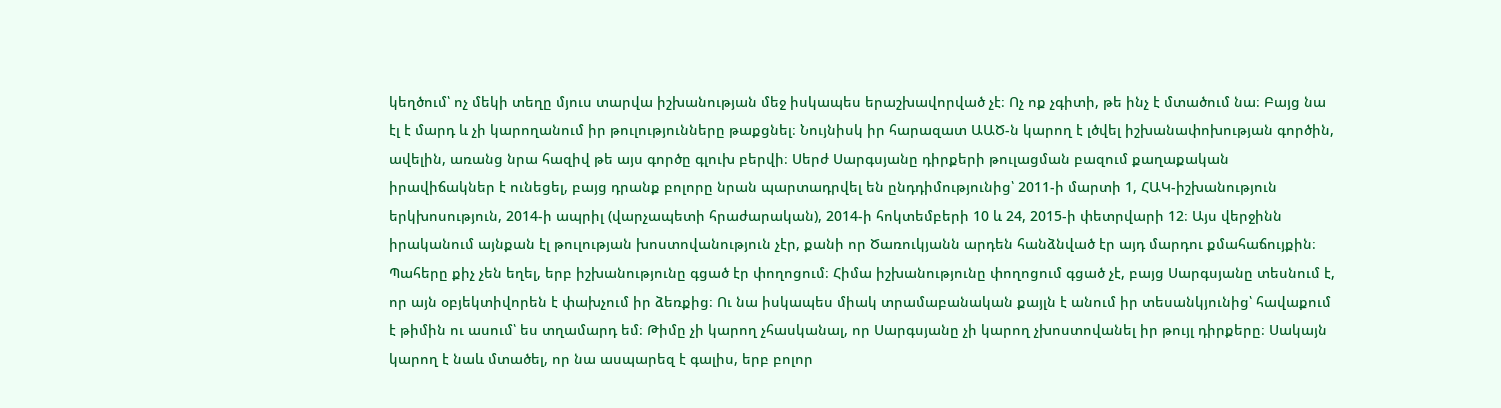կեղծում՝ ոչ մեկի տեղը մյուս տարվա իշխանության մեջ իսկապես երաշխավորված չէ։ Ոչ ոք չգիտի, թե ինչ է մտածում նա։ Բայց նա էլ է մարդ և չի կարողանում իր թուլությունները թաքցնել։ Նույնիսկ իր հարազատ ԱԱԾ-ն կարող է լծվել իշխանափոխության գործին, ավելին, առանց նրա հազիվ թե այս գործը գլուխ բերվի։ Սերժ Սարգսյանը դիրքերի թուլացման բազում քաղաքական իրավիճակներ է ունեցել, բայց դրանք բոլորը նրան պարտադրվել են ընդդիմությունից՝ 2011-ի մարտի 1, ՀԱԿ-իշխանություն երկխոսություն, 2014-ի ապրիլ (վարչապետի հրաժարական), 2014-ի հոկտեմբերի 10 և 24, 2015-ի փետրվարի 12։ Այս վերջինն իրականում այնքան էլ թուլության խոստովանություն չէր, քանի որ Ծառուկյանն արդեն հանձնված էր այդ մարդու քմահաճույքին։ Պահերը քիչ չեն եղել, երբ իշխանությունը գցած էր փողոցում։ Հիմա իշխանությունը փողոցում գցած չէ, բայց Սարգսյանը տեսնում է, որ այն օբյեկտիվորեն է փախչում իր ձեռքից։ Ու նա իսկապես միակ տրամաբանական քայլն է անում իր տեսանկյունից՝ հավաքում է թիմին ու ասում՝ ես տղամարդ եմ։ Թիմը չի կարող չհասկանալ, որ Սարգսյանը չի կարող չխոստովանել իր թույլ դիրքերը։ Սակայն կարող է նաև մտածել, որ նա ասպարեզ է գալիս, երբ բոլոր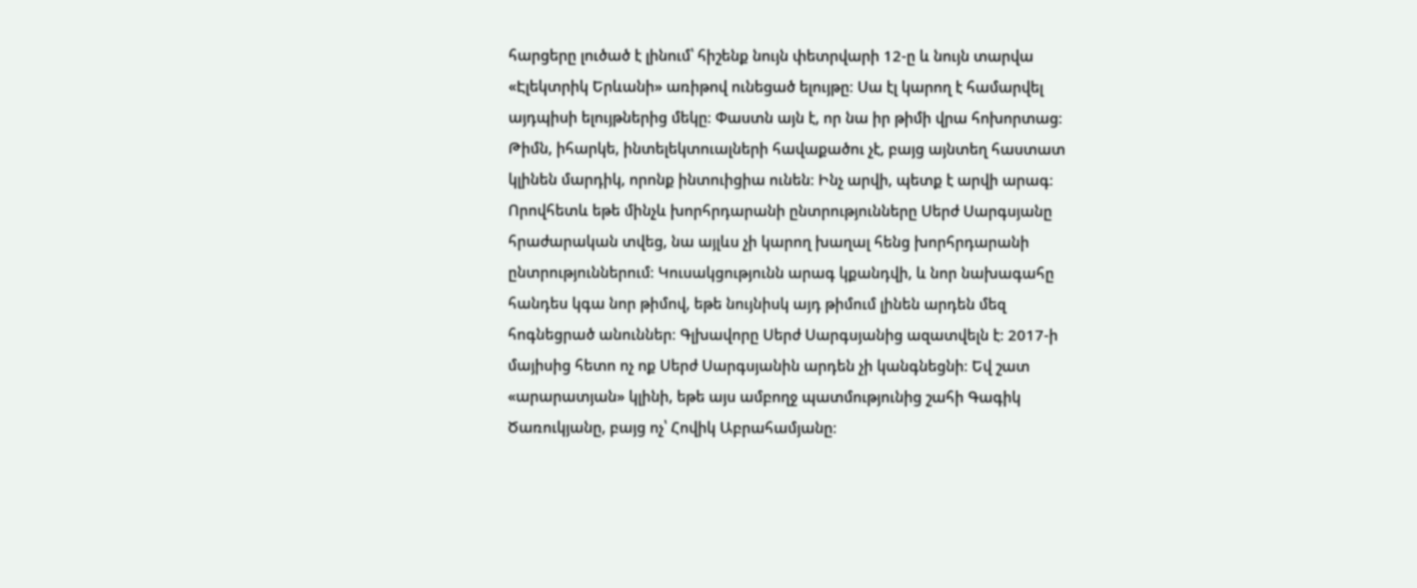հարցերը լուծած է լինում՝ հիշենք նույն փետրվարի 12-ը և նույն տարվա «Էլեկտրիկ Երևանի» առիթով ունեցած ելույթը։ Սա էլ կարող է համարվել այդպիսի ելույթներից մեկը։ Փաստն այն է, որ նա իր թիմի վրա հոխորտաց։ Թիմն, իհարկե, ինտելեկտուալների հավաքածու չէ, բայց այնտեղ հաստատ կլինեն մարդիկ, որոնք ինտուիցիա ունեն։ Ինչ արվի, պետք է արվի արագ։ Որովհետև եթե մինչև խորհրդարանի ընտրությունները Սերժ Սարգսյանը հրաժարական տվեց, նա այլևս չի կարող խաղալ հենց խորհրդարանի ընտրություններում։ Կուսակցությունն արագ կքանդվի, և նոր նախագահը հանդես կգա նոր թիմով, եթե նույնիսկ այդ թիմում լինեն արդեն մեզ հոգնեցրած անուններ։ Գլխավորը Սերժ Սարգսյանից ազատվելն է։ 2017-ի մայիսից հետո ոչ ոք Սերժ Սարգսյանին արդեն չի կանգնեցնի։ Եվ շատ «արարատյան» կլինի, եթե այս ամբողջ պատմությունից շահի Գագիկ Ծառուկյանը, բայց ոչ՝ Հովիկ Աբրահամյանը։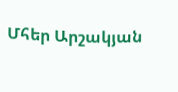Մհեր Արշակյան